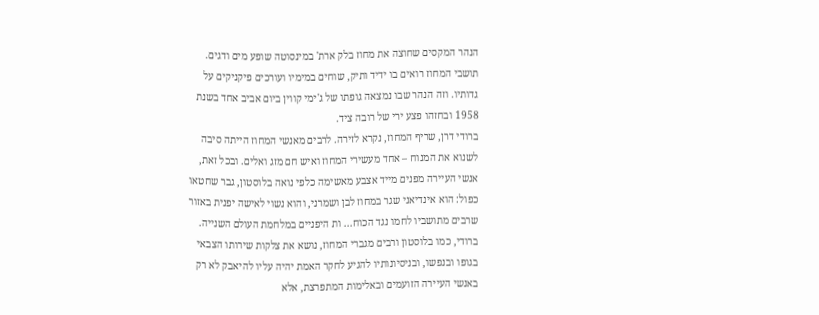הנהר המקסים שחוצה את מחוז בלק ארת' במינסוטה שופע מים ודגים.
תושבי המחוז רואים בו ידיד ותיק, שוחים במימיו ועורכים פיקניקים על
גדותיו. וזה הנהר שבו נמצאה גופתו של ג'ימי קווין ביום אביב אחד בשנת
1958 ובחזהו פצע ירי של רובה ציד.
ברודי דרן, שריף המחוז, נקרא לזירה. לרבים מאנשי המחוז הייתה סיבה
לשנוא את המנוח – אחד מעשירי המחוז ואיש חם מזג ואלים. ובכל זאת,
אנשי העיירה מפנים מייד אצבע מאשימה כלפי נואה בלוסטון, גבר שחטאו
כפול: הוא אינדיאני שגר במחוז לבן ושמרני, והוא נשוי לאישה יפנית באזור
שרבים מתושביו לחמו נגד הכוח... ות היפניים במלחמת העולם השנייה.
ברודי, כמו בלוסטון ורבים מגברי המחוז, נושא את צלקות שירותו הצבאי
בגופו ובנפשו, ובניסיונותיו להגיע לחקר האמת יהיה עליו להיאבק לא רק
באנשי העיירה הזועמים ובאלימות המתפרצת, אלא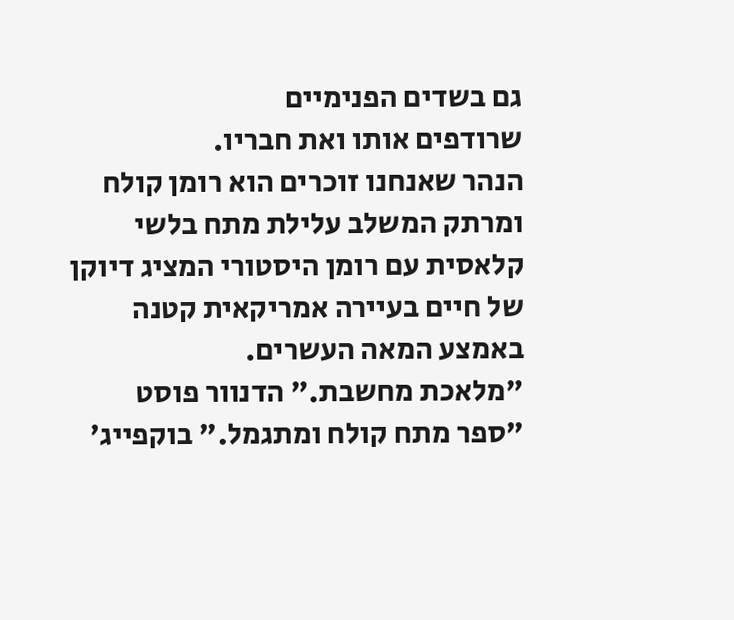גם בשדים הפנימיים
שרודפים אותו ואת חבריו.
הנהר שאנחנו זוכרים הוא רומן קולח ומרתק המשלב עלילת מתח בלשי
קלאסית עם רומן היסטורי המציג דיוקן של חיים בעיירה אמריקאית קטנה
באמצע המאה העשרים.
"מלאכת מחשבת." הדנוור פוסט
"ספר מתח קולח ומתגמל." בוקפייג'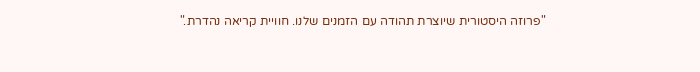"פרוזה היסטורית שיוצרת תהודה עם הזמנים שלנו. חוויית קריאה נהדרת."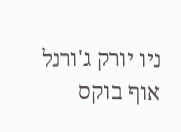ניו יורק ג'ורנל אוף בוקס